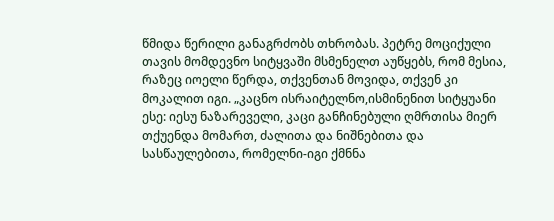წმიდა წერილი განაგრძობს თხრობას. პეტრე მოციქული თავის მომდევნო სიტყვაში მსმენელთ აუწყებს, რომ მესია, რაზეც იოელი წერდა, თქვენთან მოვიდა, თქვენ კი მოკალით იგი. „კაცნო ისრაიტელნო,ისმინენით სიტყუანი ესე: იესუ ნაზარეველი, კაცი განჩინებული ღმრთისა მიერ თქუენდა მომართ, ძალითა და ნიშნებითა და სასწაულებითა, რომელნი-იგი ქმნნა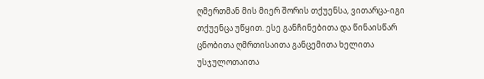ღმერთმან მის მიერ შორის თქუენსა, ვითარცა-იგი თქუენცა უწყით. ესე განჩინებითა და წინაისწარ ცნობითა ღმრთისაითა განცემითა ხელითა უსჯულოთაითა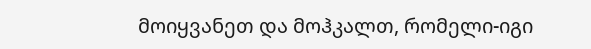მოიყვანეთ და მოჰკალთ, რომელი-იგი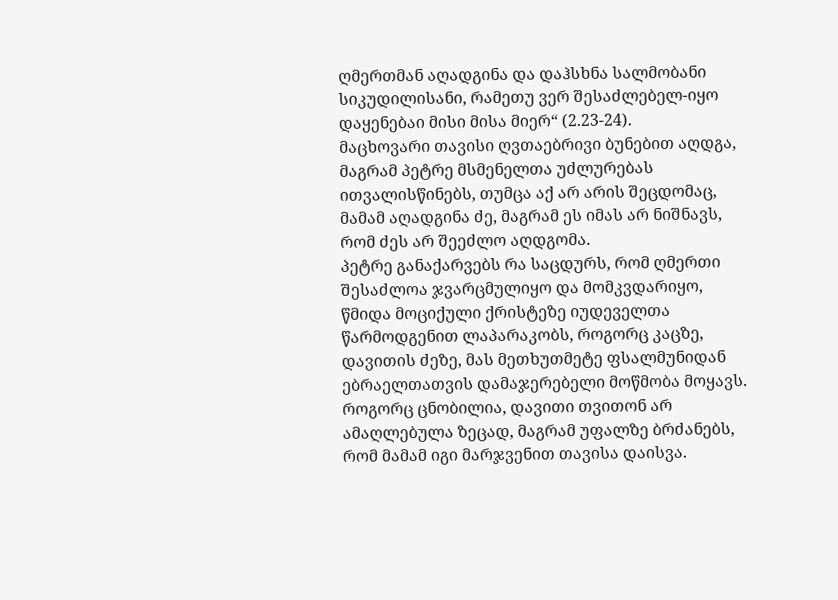ღმერთმან აღადგინა და დაჰსხნა სალმობანი სიკუდილისანი, რამეთუ ვერ შესაძლებელ-იყო დაყენებაი მისი მისა მიერ“ (2.23-24).
მაცხოვარი თავისი ღვთაებრივი ბუნებით აღდგა, მაგრამ პეტრე მსმენელთა უძლურებას ითვალისწინებს, თუმცა აქ არ არის შეცდომაც, მამამ აღადგინა ძე, მაგრამ ეს იმას არ ნიშნავს, რომ ძეს არ შეეძლო აღდგომა.
პეტრე განაქარვებს რა საცდურს, რომ ღმერთი შესაძლოა ჯვარცმულიყო და მომკვდარიყო, წმიდა მოციქული ქრისტეზე იუდეველთა წარმოდგენით ლაპარაკობს, როგორც კაცზე, დავითის ძეზე, მას მეთხუთმეტე ფსალმუნიდან ებრაელთათვის დამაჯერებელი მოწმობა მოყავს. როგორც ცნობილია, დავითი თვითონ არ ამაღლებულა ზეცად, მაგრამ უფალზე ბრძანებს, რომ მამამ იგი მარჯვენით თავისა დაისვა.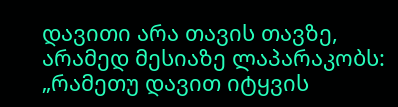დავითი არა თავის თავზე, არამედ მესიაზე ლაპარაკობს: „რამეთუ დავით იტყვის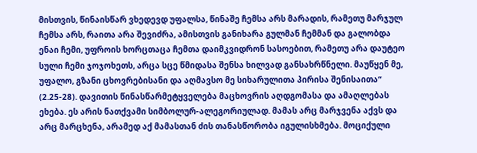მისთვის, წინაისწარ ვხედევდ უფალსა, წინაშე ჩემსა არს მარადის, რამეთუ მარჯულ ჩემსა არს, რაითა არა შევიძრა, ამისთვის განიხარა გულმან ჩემმან და გალობდა ენაი ჩემი, უფროის ხორცთაცა ჩემთა დაიმკვიდრონ სასოებით, რამეთუ არა დაუტეო სული ჩემი ჯოჯოხეთს, არცა სცე წმიდასა შენსა ხილვად განსახრწნელი. მაუწყენ მე, უფალო, გზანი ცხოვრებისანი და აღმავსო მე სიხარულითა პირისა შენისაითა“ (2.25-28). დავითის წინასწარმეტყველება მაცხოვრის აღდგომასა და ამაღლებას ეხება. ეს არის ნათქვამი სიმბოლურ-ალეგორიულად. მამას არც მარჯვენა აქვს და არც მარცხენა, არამედ აქ მამასთან ძის თანასწორობა იგულისხმება. მოციქული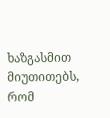ხაზგასმით მიუთითებს, რომ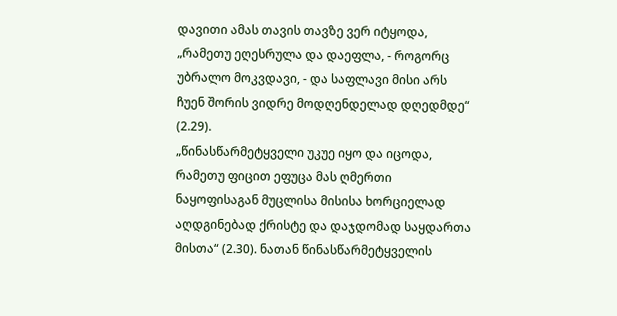დავითი ამას თავის თავზე ვერ იტყოდა, „რამეთუ ეღესრულა და დაეფლა, - როგორც უბრალო მოკვდავი, - და საფლავი მისი არს ჩუენ შორის ვიდრე მოდღენდელად დღედმდე“ (2.29).
„წინასწარმეტყველი უკუე იყო და იცოდა, რამეთუ ფიცით ეფუცა მას ღმერთი ნაყოფისაგან მუცლისა მისისა ხორციელად აღდგინებად ქრისტე და დაჯდომად საყდართა მისთა“ (2.30). ნათან წინასწარმეტყველის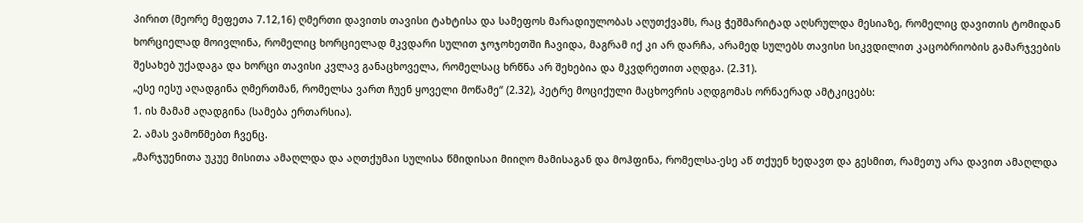პირით (მეორე მეფეთა 7.12,16) ღმერთი დავითს თავისი ტახტისა და სამეფოს მარადიულობას აღუთქვამს, რაც ჭეშმარიტად აღსრულდა მესიაზე, რომელიც დავითის ტომიდან ხორციელად მოივლინა, რომელიც ხორციელად მკვდარი სულით ჯოჯოხეთში ჩავიდა, მაგრამ იქ კი არ დარჩა, არამედ სულებს თავისი სიკვდილით კაცობრიობის გამარჯვების შესახებ უქადაგა და ხორცი თავისი კვლავ განაცხოველა, რომელსაც ხრწნა არ შეხებია და მკვდრეთით აღდგა. (2.31).
„ესე იესუ აღადგინა ღმერთმან, რომელსა ვართ ჩუენ ყოველი მოწამე“ (2.32), პეტრე მოციქული მაცხოვრის აღდგომას ორნაერად ამტკიცებს:
1. ის მამამ აღადგინა (სამება ერთარსია).
2. ამას ვამოწმებთ ჩვენც.
„მარჯუენითა უკუე მისითა ამაღლდა და აღთქუმაი სულისა წმიდისაი მიიღო მამისაგან და მოჰფინა, რომელსა-ესე აწ თქუენ ხედავთ და გესმით, რამეთუ არა დავით ამაღლდა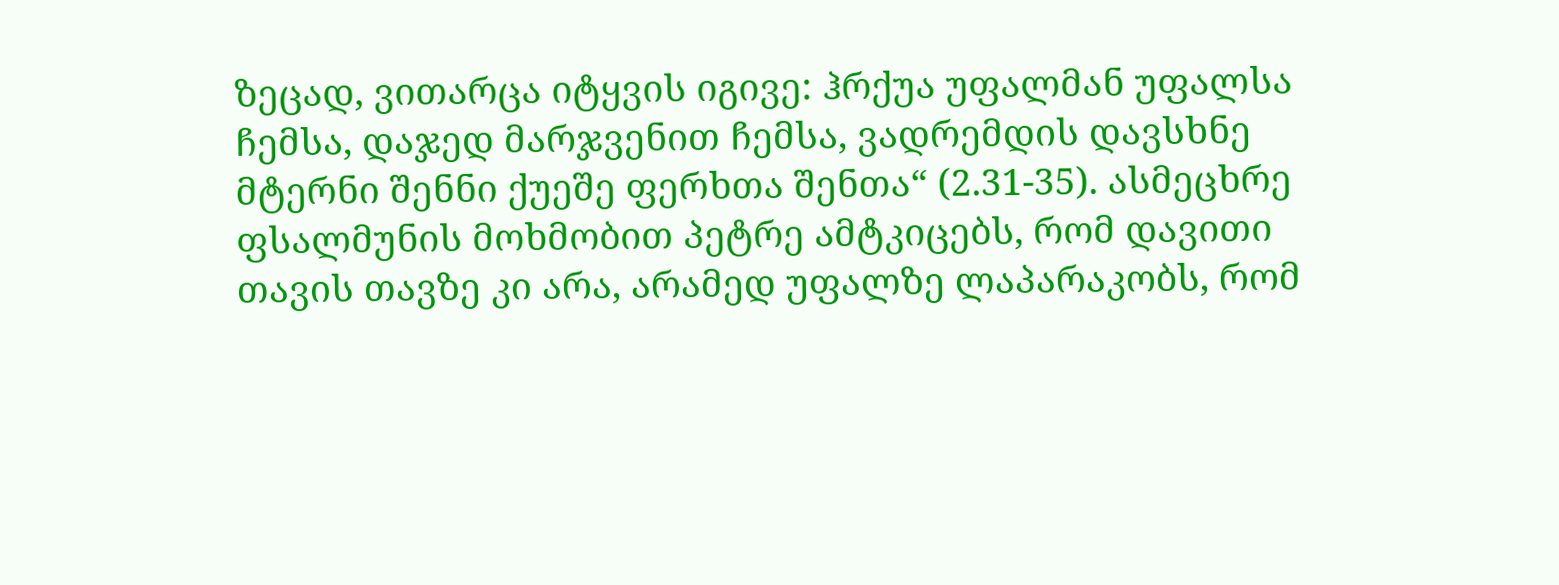ზეცად, ვითარცა იტყვის იგივე: ჰრქუა უფალმან უფალსა ჩემსა, დაჯედ მარჯვენით ჩემსა, ვადრემდის დავსხნე მტერნი შენნი ქუეშე ფერხთა შენთა“ (2.31-35). ასმეცხრე ფსალმუნის მოხმობით პეტრე ამტკიცებს, რომ დავითი თავის თავზე კი არა, არამედ უფალზე ლაპარაკობს, რომ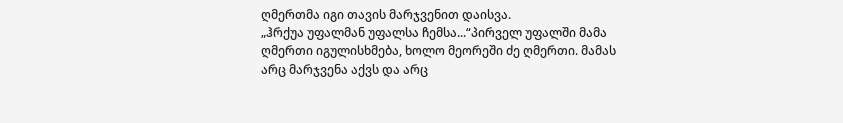ღმერთმა იგი თავის მარჯვენით დაისვა.
„ჰრქუა უფალმან უფალსა ჩემსა...“პირველ უფალში მამა ღმერთი იგულისხმება, ხოლო მეორეში ძე ღმერთი. მამას არც მარჯვენა აქვს და არც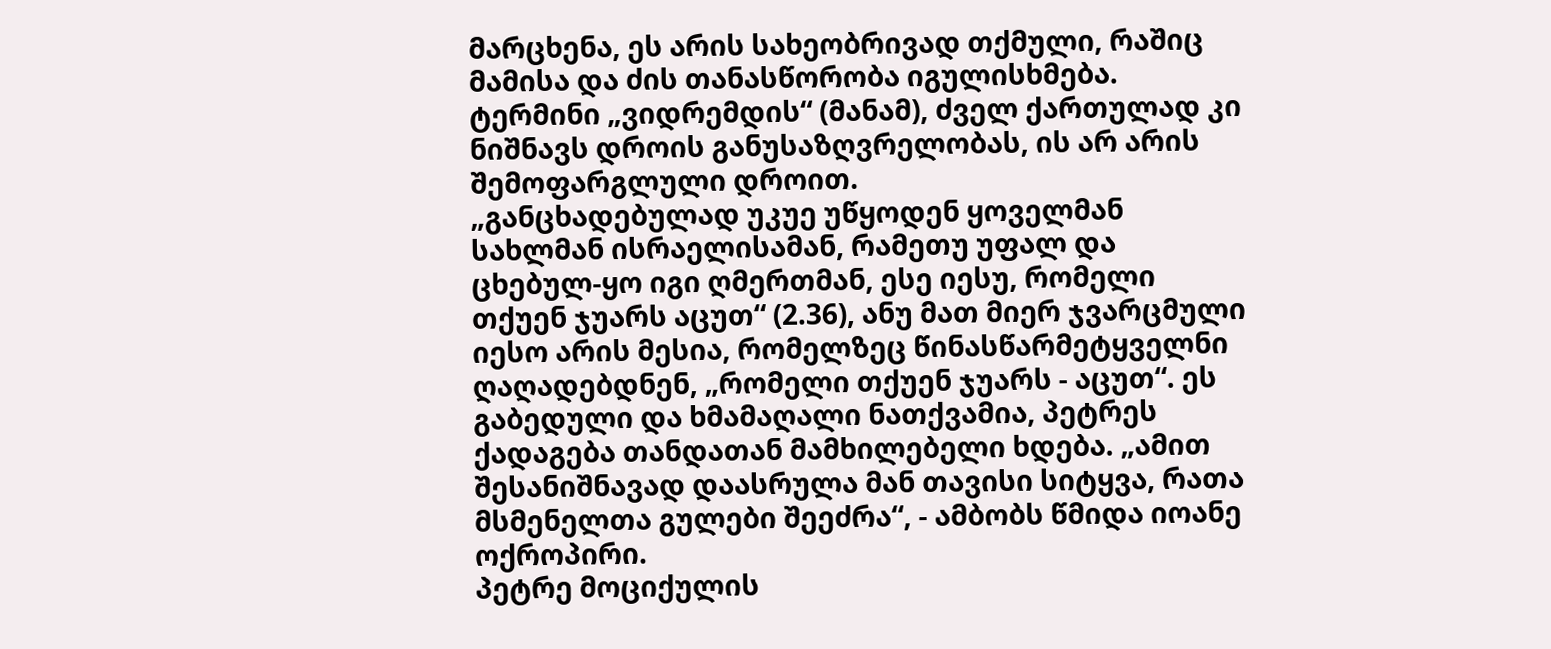მარცხენა, ეს არის სახეობრივად თქმული, რაშიც მამისა და ძის თანასწორობა იგულისხმება. ტერმინი „ვიდრემდის“ (მანამ), ძველ ქართულად კი ნიშნავს დროის განუსაზღვრელობას, ის არ არის შემოფარგლული დროით.
„განცხადებულად უკუე უწყოდენ ყოველმან სახლმან ისრაელისამან, რამეთუ უფალ და ცხებულ-ყო იგი ღმერთმან, ესე იესუ, რომელი თქუენ ჯუარს აცუთ“ (2.36), ანუ მათ მიერ ჯვარცმული იესო არის მესია, რომელზეც წინასწარმეტყველნი ღაღადებდნენ, „რომელი თქუენ ჯუარს - აცუთ“. ეს გაბედული და ხმამაღალი ნათქვამია, პეტრეს ქადაგება თანდათან მამხილებელი ხდება. „ამით შესანიშნავად დაასრულა მან თავისი სიტყვა, რათა მსმენელთა გულები შეეძრა“, - ამბობს წმიდა იოანე ოქროპირი.
პეტრე მოციქულის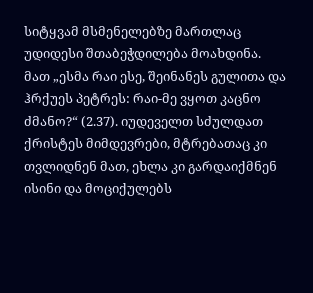სიტყვამ მსმენელებზე მართლაც უდიდესი შთაბეჭდილება მოახდინა. მათ „ესმა რაი ესე, შეინანეს გულითა და ჰრქუეს პეტრეს: რაი-მე ვყოთ კაცნო ძმანო?“ (2.37). იუდეველთ სძულდათ ქრისტეს მიმდევრები, მტრებათაც კი თვლიდნენ მათ, ეხლა კი გარდაიქმნენ ისინი და მოციქულებს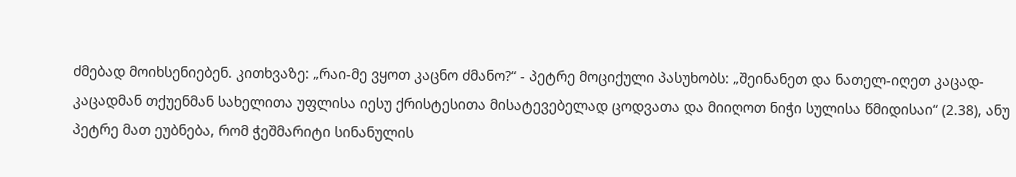ძმებად მოიხსენიებენ. კითხვაზე: „რაი-მე ვყოთ კაცნო ძმანო?“ - პეტრე მოციქული პასუხობს: „შეინანეთ და ნათელ-იღეთ კაცად-კაცადმან თქუენმან სახელითა უფლისა იესუ ქრისტესითა მისატევებელად ცოდვათა და მიიღოთ ნიჭი სულისა წმიდისაი“ (2.38), ანუ პეტრე მათ ეუბნება, რომ ჭეშმარიტი სინანულის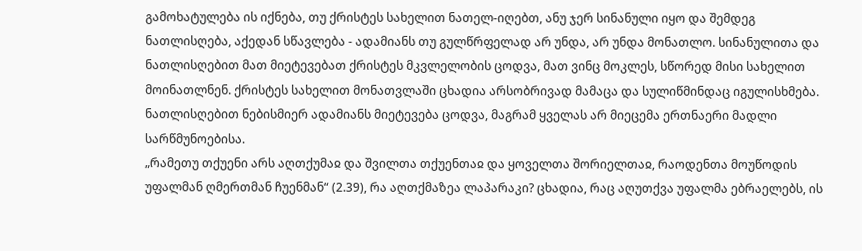გამოხატულება ის იქნება, თუ ქრისტეს სახელით ნათელ-იღებთ, ანუ ჯერ სინანული იყო და შემდეგ ნათლისღება, აქედან სწავლება - ადამიანს თუ გულწრფელად არ უნდა, არ უნდა მონათლო. სინანულითა და ნათლისღებით მათ მიეტევებათ ქრისტეს მკვლელობის ცოდვა, მათ ვინც მოკლეს, სწორედ მისი სახელით მოინათლნენ. ქრისტეს სახელით მონათვლაში ცხადია არსობრივად მამაცა და სულიწმინდაც იგულისხმება.
ნათლისღებით ნებისმიერ ადამიანს მიეტევება ცოდვა, მაგრამ ყველას არ მიეცემა ერთნაერი მადლი სარწმუნოებისა.
„რამეთუ თქუენი არს აღთქუმაჲ და შვილთა თქუენთაჲ და ყოველთა შორიელთაჲ, რაოდენთა მოუწოდის უფალმან ღმერთმან ჩუენმან“ (2.39), რა აღთქმაზეა ლაპარაკი? ცხადია, რაც აღუთქვა უფალმა ებრაელებს, ის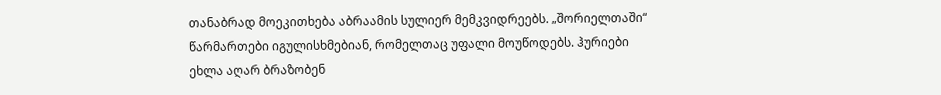თანაბრად მოეკითხება აბრაამის სულიერ მემკვიდრეებს. „შორიელთაში“ წარმართები იგულისხმებიან, რომელთაც უფალი მოუწოდებს. ჰურიები ეხლა აღარ ბრაზობენ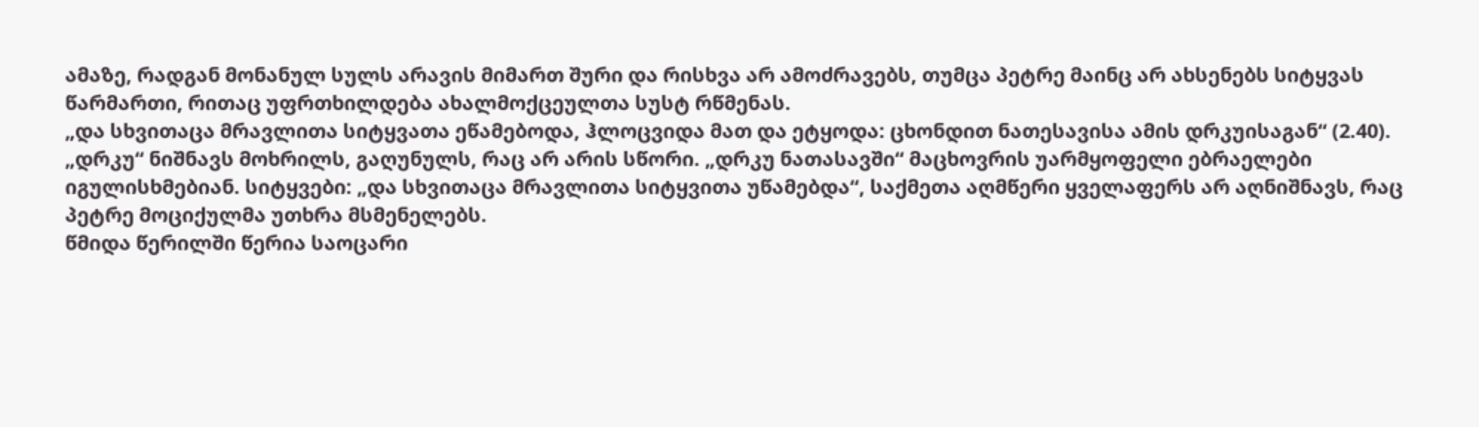ამაზე, რადგან მონანულ სულს არავის მიმართ შური და რისხვა არ ამოძრავებს, თუმცა პეტრე მაინც არ ახსენებს სიტყვას წარმართი, რითაც უფრთხილდება ახალმოქცეულთა სუსტ რწმენას.
„და სხვითაცა მრავლითა სიტყვათა ეწამებოდა, ჰლოცვიდა მათ და ეტყოდა: ცხონდით ნათესავისა ამის დრკუისაგან“ (2.40). „დრკუ“ ნიშნავს მოხრილს, გაღუნულს, რაც არ არის სწორი. „დრკუ ნათასავში“ მაცხოვრის უარმყოფელი ებრაელები იგულისხმებიან. სიტყვები: „და სხვითაცა მრავლითა სიტყვითა უწამებდა“, საქმეთა აღმწერი ყველაფერს არ აღნიშნავს, რაც პეტრე მოციქულმა უთხრა მსმენელებს.
წმიდა წერილში წერია საოცარი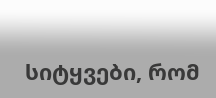სიტყვები, რომ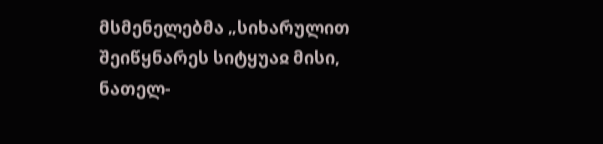მსმენელებმა „სიხარულით შეიწყნარეს სიტყუაჲ მისი, ნათელ-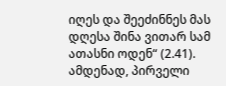იღეს და შეეძინნეს მას დღესა შინა ვითარ სამ ათასნი ოდენ“ (2.41). ამდენად, პირველი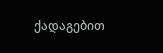ქადაგებით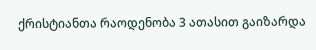ქრისტიანთა რაოდენობა 3 ათასით გაიზარდა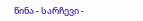წინა - სარჩევი -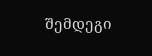შემდეგი